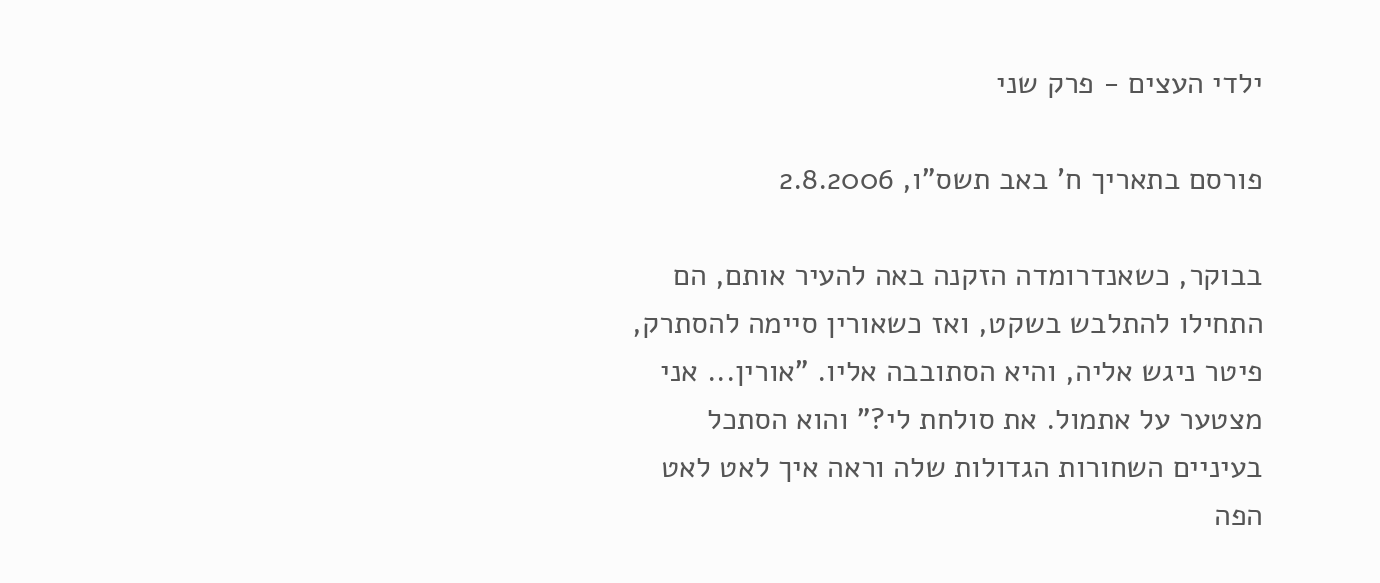ילדי העצים - פרק שני

פורסם בתאריך ח' באב תשס"ו, 2.8.2006

בבוקר, כשאנדרומדה הזקנה באה להעיר אותם, הם התחילו להתלבש בשקט, ואז כשאורין סיימה להסתרק, פיטר ניגש אליה, והיא הסתובבה אליו. "אורין... אני מצטער על אתמול. את סולחת לי?" והוא הסתכל בעיניים השחורות הגדולות שלה וראה איך לאט לאט הפה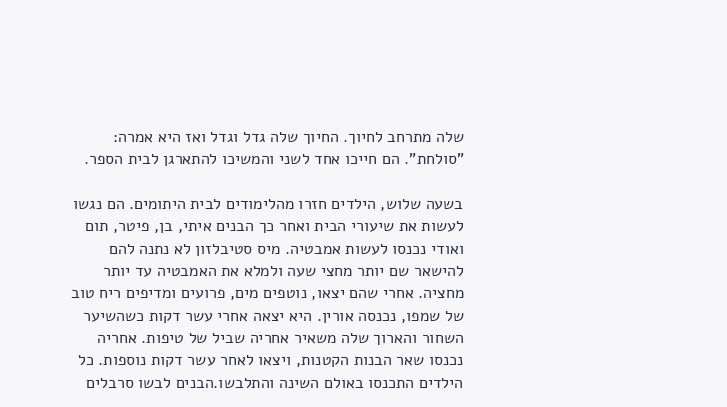שלה מתרחב לחיוך. החיוך שלה גדל וגדל ואז היא אמרה: "סולחת". הם חייכו אחד לשני והמשיכו להתארגן לבית הספר.

בשעה שלוש, הילדים חזרו מהלימודים לבית היתומים. הם נגשו לעשות את שיעורי הבית ואחר כך הבנים איתי, בן, פיטר, תום ואודי נכנסו לעשות אמבטיה. מיס סטיבלזון לא נתנה להם להישאר שם יותר מחצי שעה ולמלא את האמבטיה עד יותר מחציה. אחרי שהם יצאו, נוטפים מים, פרועים ומדיפים ריח טוב של שמפו, נכנסה אורין. היא יצאה אחרי עשר דקות כשהשיער השחור והארוך שלה משאיר אחריה שביל של טיפות. אחריה נכנסו שאר הבנות הקטנות, ויצאו לאחר עשר דקות נוספות. כל הילדים התכנסו באולם השינה והתלבשו.הבנים לבשו סרבלים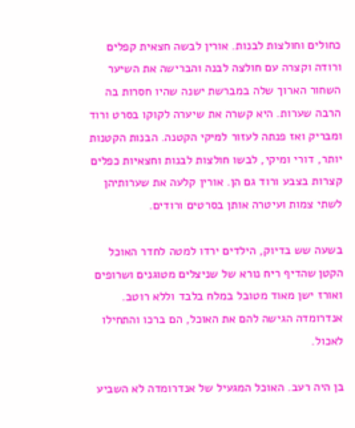כחולים וחולצות לבנות. אורין לבשה חצאית קפלים ורודה וקצרה עם חולצה לבנה והברישה את השיער השחור הארוך שלה במברשת ישנה שהיו חסרות בה הרבה שערות. היא קשרה את שיערה לקוקו בסרט ורוד ומבריק ואז פנתה לעזור למיקי הקטנה. הבנות הקטנות יותר, דורי ומיקי, לבשו חולצות לבנות וחצאיות כפלים קצרות בצבע ורוד גם הן. אורין קלעה את שערותיהן לשתי צמות ועיטרה אותן בסרטים ורודים.

בשעה שש בדיוק, הילדים ירדו למטה לחדר האוכל הקטן שהדיף ריח נורא של שניצלים מטוגנים ושרופים ואורז ישן מאוד מטובל במלח בלבד וללא רוטב. אנדרומדה הגישה להם את האוכל, הם ברכו והתחילו לאכול.

בן היה רעב. האוכל המגעיל של אנדרומדה לא השביע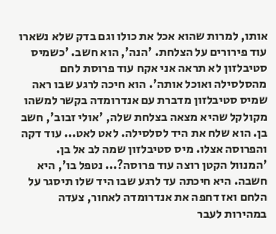אותו, למרות שהוא אכל את כולו וגם בדק שלא נשארו עוד פירורים על הצלחת. 'הנה', הוא חשב. 'כשמיס סטיבלזון לא תראה אני אקח עוד פרוסת לחם מהסלסילה ואוכל אותה'. הוא חיכה לרגע שבו ראה שמיס סטיבלזון מדברת עם אנדרומדה בקשר למשהו מקולקל שהיא מצאה בצלחת שלה, 'אולי זבוב', חשב בן. הוא שלח את היד לסלסילה. לאט לאט... עוד דקה והפרוסה אצלו. מיס סטיבלזון שמה לב אל בן. 'המנוול הקטן רוצה עוד פרוסה?... נטפל בו', היא חשבה. היא חיכתה עד לרגע שבו היד שלו תיסגר על הלחם ואז דחפה את אנדרומדה לאחור, צעדה במהירות לעבר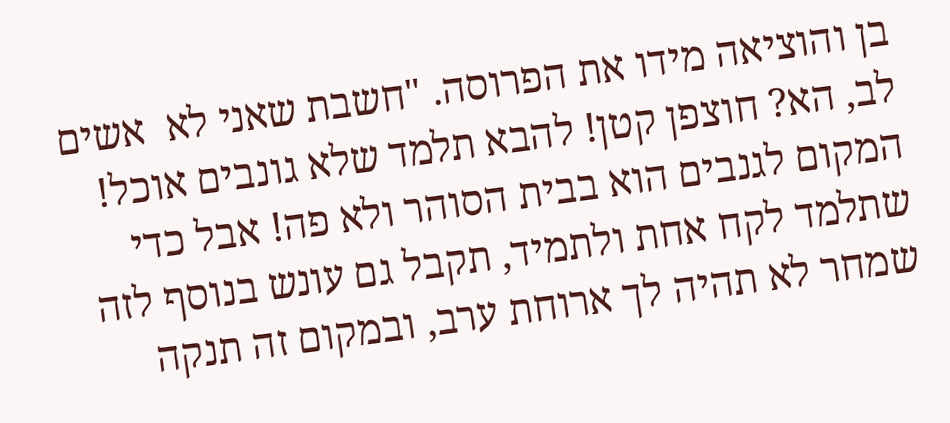בן והוציאה מידו את הפרוסה. "חשבת שאני לא  אשים לב, הא? חוצפן קטן! להבא תלמד שלא גונבים אוכל! המקום לגנבים הוא בבית הסוהר ולא פה! אבל כדי שתלמד לקח אחת ולתמיד, תקבל גם עונש בנוסף לזה שמחר לא תהיה לך ארוחת ערב, ובמקום זה תנקה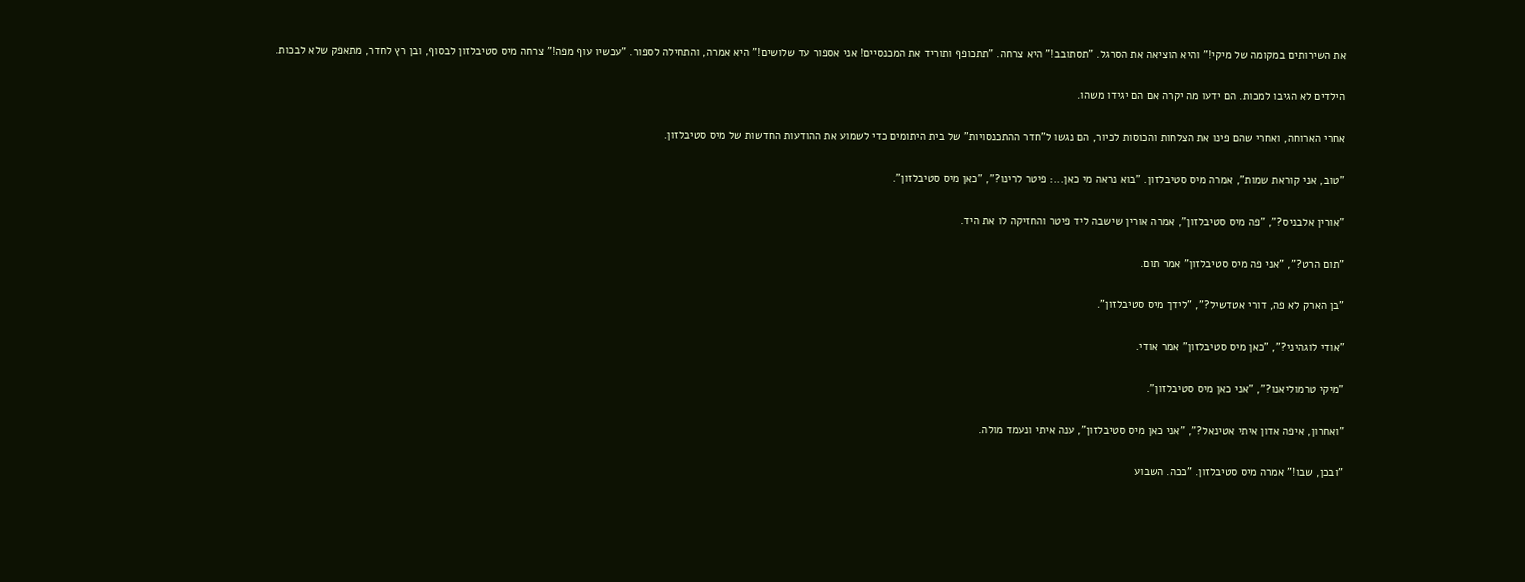את השירותים במקומה של מיקי!" והיא הוציאה את הסרגל. "תסתובב!" היא צרחה. "תתכופף ותוריד את המכנסיים! אני אספור עד שלושים!" היא אמרה, והתחילה לספור. "עכשיו עוף מפה!" צרחה מיס סטיבלזון לבסוף, ובן רץ לחדר, מתאפק שלא לבכות.

הילדים לא הגיבו למכות. הם ידעו מה יקרה אם הם יגידו משהו.

אחרי הארוחה, ואחרי שהם פינו את הצלחות והכוסות לכיור, הם נגשו ל"חדר ההתכנסויות" של בית היתומים כדי לשמוע את ההודעות החדשות של מיס סטיבלזון.

"טוב, אני קוראת שמות", אמרה מיס סטיבלזון. "בוא נראה מי כאן...: פיטר לרינו?", "כאן מיס סטיבלזון".

"אורין אלבניס?", "פה מיס סטיבלזון", אמרה אורין שישבה ליד פיטר והחזיקה לו את היד.

"תום הרט?", "אני פה מיס סטיבלזון" אמר תום.

"בן הארק לא פה, דורי אטדשיל?", "לידך מיס סטיבלזון".

"אודי לוגהיני?", "כאן מיס סטיבלזון" אמר אודי.

"מיקי טרמוליאנו?", "אני כאן מיס סטיבלזון".

"ואחרון, איפה אדון איתי אטינאל?", "אני כאן מיס סטיבלזון", ענה איתי ונעמד מולה.

"ובכן, שבו!" אמרה מיס סטיבלזון. "ככה. השבוע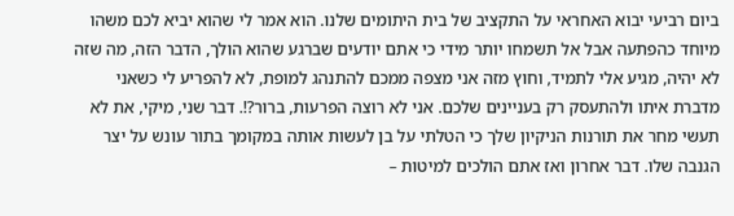ביום רביעי יבוא האחראי על התקציב של בית היתומים שלנו. הוא אמר לי שהוא יביא לכם משהו מיוחד כהפתעה אבל אל תשמחו יותר מידי כי אתם יודעים שברגע שהוא הולך, הדבר הזה, מה שזה לא יהיה, מגיע אלי לתמיד, וחוץ מזה אני מצפה ממכם להתנהג למופת, לא להפריע לי כשאני מדברת איתו ולהתעסק רק בעניינים שלכם. אני לא רוצה הפרעות, ברור?!. דבר שני, מיקי, את לא תעשי מחר את תורנות הניקיון שלך כי הטלתי על בן לעשות אותה במקומך בתור עונש על יצר הגנבה שלו. דבר אחרון ואז אתם הולכים למיטות –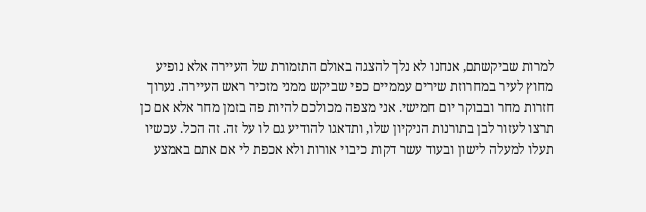למרות שביקשתם, אנחנו לא נלך להצגה באולם התזמורת של העיירה אלא נופיע מחוץ לעיר במחרוזת שירים עממיים כפי שביקש ממני מזכיר ראש העיירה. נערוך חזרות מחר ובבוקר יום חמישי. אני מצפה מכולכם להיות פה בזמן מחר אלא אם כן תרצו לעזור לבן בתורנות הניקיון שלו, ותדאגו להודיע גם לו על זה. זה הכל. עכשיו תעלו למעלה לישון ובעוד עשר דקות כיבוי אורות ולא אכפת לי אם אתם באמצע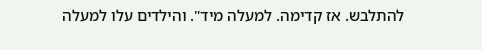להתלבש. אז קדימה. למעלה מיד". והילדים עלו למעלה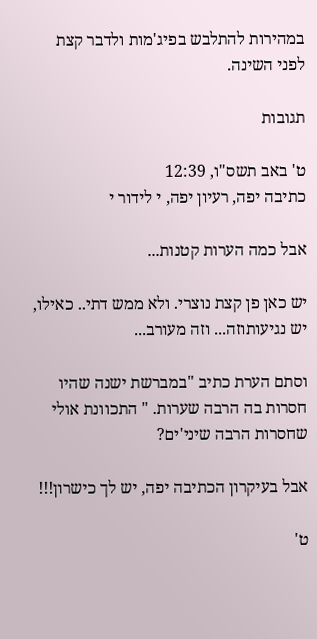במהירות להתלבש בפיג'מות ולדבר קצת לפני השינה.

תגובות

ט' באב תשס"ו, 12:39
כתיבה יפה, רעיון יפה, י לידור י

אבל כמה הערות קטנות...

יש כאן פן קצת נוצרי. ולא ממש דתי.. כאילו, יש נגיעותוזה... וזה מעורב...

וסתם הערת כתיב "במברשת ישנה שהיו חסרות בה הרבה שערות. " התכוונת אולי שחסרות הרבה שיני'ים?

אבל בעיקרון הכתיבה יפה, יש לך כישרון!!!

ט'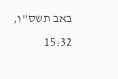באב תשס"ו, 15:32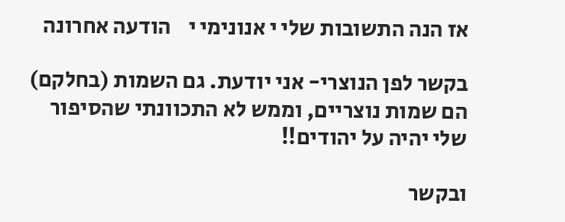אז הנה התשובות שלי י אנונימי י    הודעה אחרונה

בקשר לפן הנוצרי- אני יודעת. גם השמות (בחלקם) הם שמות נוצריים, וממש לא התכוונתי שהסיפור שלי יהיה על יהודים!!

ובקשר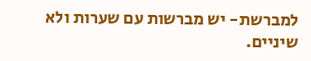למברשת- יש מברשות עם שערות ולא שיניים.